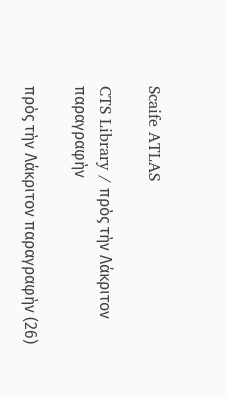Scaife ATLAS

CTS Library / πρὸς τὴν Λάκριτον παραγραφὴν

πρὸς τὴν Λάκριτον παραγραφὴν (26)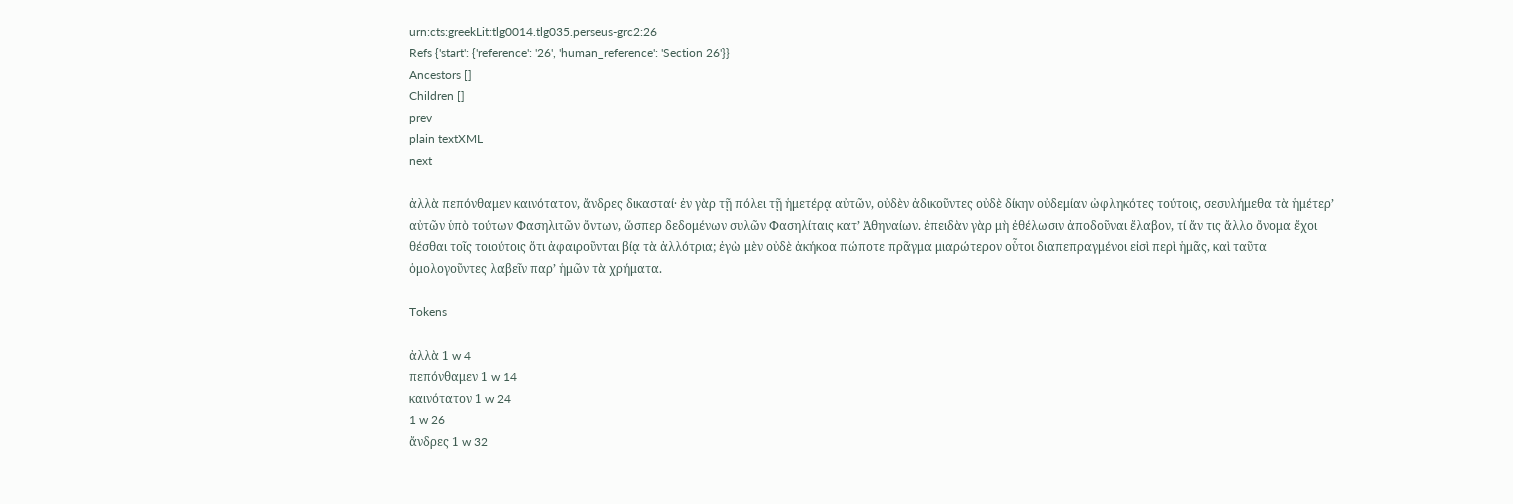urn:cts:greekLit:tlg0014.tlg035.perseus-grc2:26
Refs {'start': {'reference': '26', 'human_reference': 'Section 26'}}
Ancestors []
Children []
prev
plain textXML
next

ἀλλὰ πεπόνθαμεν καινότατον, ἄνδρες δικασταί· ἐν γὰρ τῇ πόλει τῇ ἡμετέρᾳ αὐτῶν, οὐδὲν ἀδικοῦντες οὐδὲ δίκην οὐδεμίαν ὠφληκότες τούτοις, σεσυλήμεθα τὰ ἡμέτερʼ αὐτῶν ὑπὸ τούτων Φασηλιτῶν ὄντων, ὥσπερ δεδομένων συλῶν Φασηλίταις κατʼ Ἀθηναίων. ἐπειδὰν γὰρ μὴ ἐθέλωσιν ἀποδοῦναι ἔλαβον, τί ἄν τις ἄλλο ὄνομα ἔχοι θέσθαι τοῖς τοιούτοις ὅτι ἀφαιροῦνται βίᾳ τὰ ἀλλότρια; ἐγὼ μὲν οὐδὲ ἀκήκοα πώποτε πρᾶγμα μιαρώτερον οὗτοι διαπεπραγμένοι εἰσὶ περὶ ἡμᾶς, καὶ ταῦτα ὁμολογοῦντες λαβεῖν παρʼ ἡμῶν τὰ χρήματα.

Tokens

ἀλλὰ 1 w 4
πεπόνθαμεν 1 w 14
καινότατον 1 w 24
1 w 26
ἄνδρες 1 w 32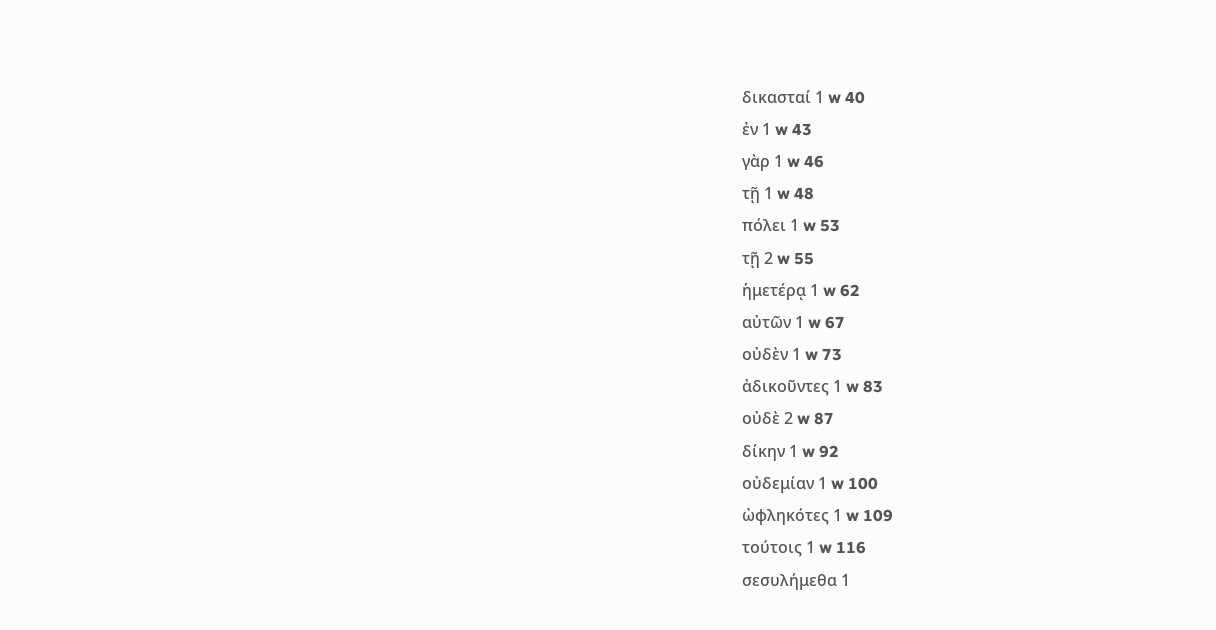δικασταί 1 w 40
ἐν 1 w 43
γὰρ 1 w 46
τῇ 1 w 48
πόλει 1 w 53
τῇ 2 w 55
ἡμετέρᾳ 1 w 62
αὐτῶν 1 w 67
οὐδὲν 1 w 73
ἀδικοῦντες 1 w 83
οὐδὲ 2 w 87
δίκην 1 w 92
οὐδεμίαν 1 w 100
ὠφληκότες 1 w 109
τούτοις 1 w 116
σεσυλήμεθα 1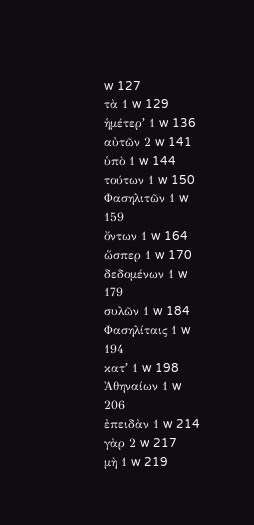w 127
τὰ 1 w 129
ἡμέτερʼ 1 w 136
αὐτῶν 2 w 141
ὑπὸ 1 w 144
τούτων 1 w 150
Φασηλιτῶν 1 w 159
ὄντων 1 w 164
ὥσπερ 1 w 170
δεδομένων 1 w 179
συλῶν 1 w 184
Φασηλίταις 1 w 194
κατʼ 1 w 198
Ἀθηναίων 1 w 206
ἐπειδὰν 1 w 214
γὰρ 2 w 217
μὴ 1 w 219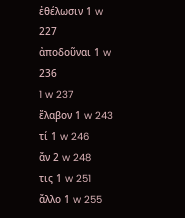ἐθέλωσιν 1 w 227
ἀποδοῦναι 1 w 236
1 w 237
ἔλαβον 1 w 243
τί 1 w 246
ἄν 2 w 248
τις 1 w 251
ἄλλο 1 w 255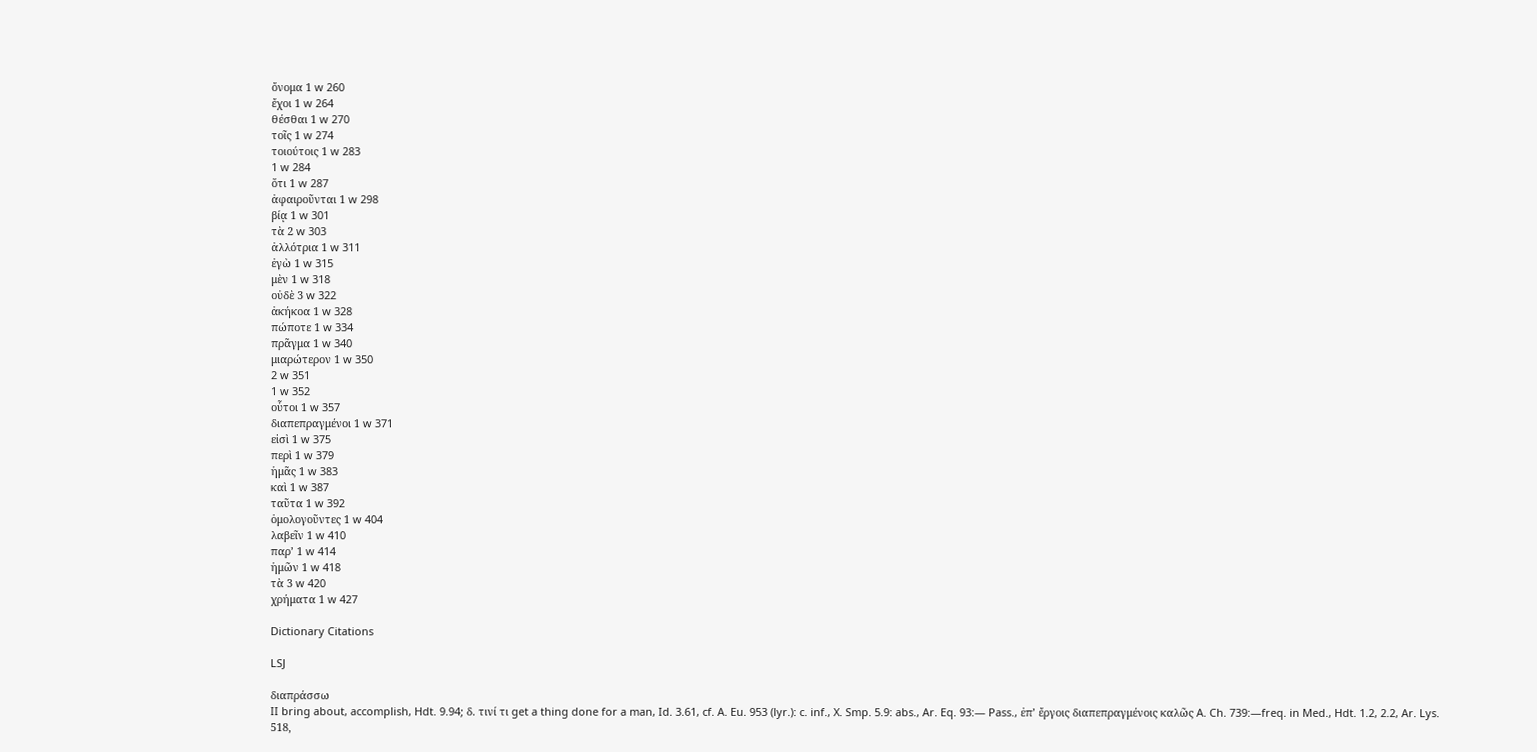ὄνομα 1 w 260
ἔχοι 1 w 264
θέσθαι 1 w 270
τοῖς 1 w 274
τοιούτοις 1 w 283
1 w 284
ὅτι 1 w 287
ἀφαιροῦνται 1 w 298
βίᾳ 1 w 301
τὰ 2 w 303
ἀλλότρια 1 w 311
ἐγὼ 1 w 315
μὲν 1 w 318
οὐδὲ 3 w 322
ἀκήκοα 1 w 328
πώποτε 1 w 334
πρᾶγμα 1 w 340
μιαρώτερον 1 w 350
2 w 351
1 w 352
οὗτοι 1 w 357
διαπεπραγμένοι 1 w 371
εἰσὶ 1 w 375
περὶ 1 w 379
ἡμᾶς 1 w 383
καὶ 1 w 387
ταῦτα 1 w 392
ὁμολογοῦντες 1 w 404
λαβεῖν 1 w 410
παρʼ 1 w 414
ἡμῶν 1 w 418
τὰ 3 w 420
χρήματα 1 w 427

Dictionary Citations

LSJ

διαπράσσω
II bring about, accomplish, Hdt. 9.94; δ. τινί τι get a thing done for a man, Id. 3.61, cf. A. Eu. 953 (lyr.): c. inf., X. Smp. 5.9: abs., Ar. Eq. 93:— Pass., ἐπʼ ἔργοις διαπεπραγμένοις καλῶς A. Ch. 739:—freq. in Med., Hdt. 1.2, 2.2, Ar. Lys. 518,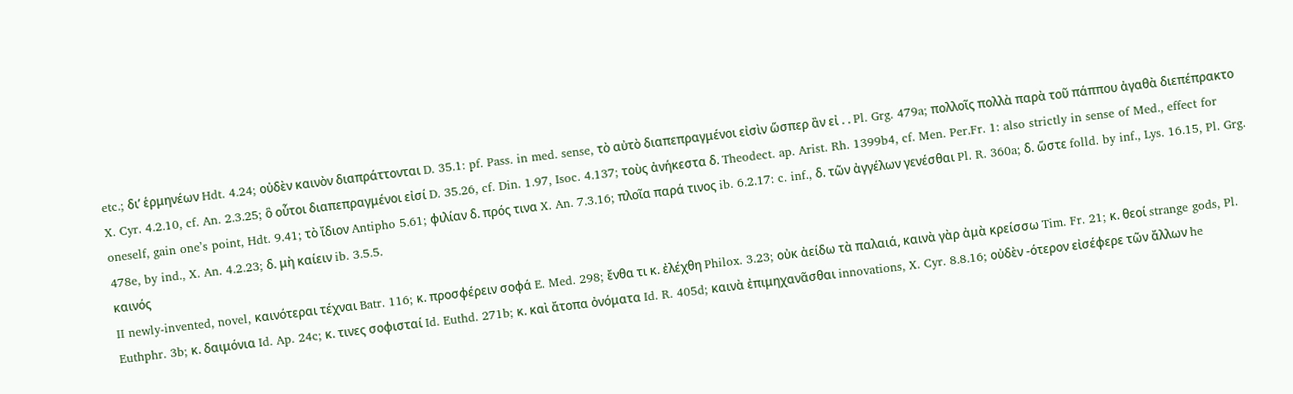etc.; διʼ ἑρμηνέων Hdt. 4.24; οὐδὲν καινὸν διαπράττονται D. 35.1: pf. Pass. in med. sense, τὸ αὐτὸ διαπεπραγμένοι εἰσὶν ὥσπερ ἂν εἰ . . Pl. Grg. 479a; πολλοῖς πολλὰ παρὰ τοῦ πάππου ἀγαθὰ διεπέπρακτο X. Cyr. 4.2.10, cf. An. 2.3.25; ὃ οὗτοι διαπεπραγμένοι εἰσί D. 35.26, cf. Din. 1.97, Isoc. 4.137; τοὺς ἀνήκεστα δ. Theodect. ap. Arist. Rh. 1399b4, cf. Men. Per.Fr. 1: also strictly in sense of Med., effect for oneself, gain oneʼs point, Hdt. 9.41; τὸ ἴδιον Antipho 5.61; φιλίαν δ. πρός τινα X. An. 7.3.16; πλοῖα παρά τινος ib. 6.2.17: c. inf., δ. τῶν ἀγγέλων γενέσθαι Pl. R. 360a; δ. ὥστε folld. by inf., Lys. 16.15, Pl. Grg. 478e, by ind., X. An. 4.2.23; δ. μὴ καίειν ib. 3.5.5.
καινός
II newly-invented, novel, καινότεραι τέχναι Batr. 116; κ. προσφέρειν σοφά E. Med. 298; ἔνθα τι κ. ἐλέχθη Philox. 3.23; οὐκ ἀείδω τὰ παλαιά, καινὰ γὰρ ἀμὰ κρείσσω Tim. Fr. 21; κ. θεοί strange gods, Pl. Euthphr. 3b; κ. δαιμόνια Id. Ap. 24c; κ. τινες σοφισταί Id. Euthd. 271b; κ. καὶ ἄτοπα ὀνόματα Id. R. 405d; καινὰ ἐπιμηχανᾶσθαι innovations, X. Cyr. 8.8.16; οὐδὲν -ότερον εἰσέφερε τῶν ἄλλων he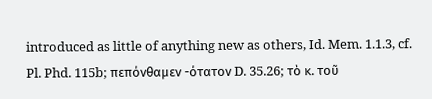introduced as little of anything new as others, Id. Mem. 1.1.3, cf. Pl. Phd. 115b; πεπόνθαμεν -ότατον D. 35.26; τὸ κ. τοῦ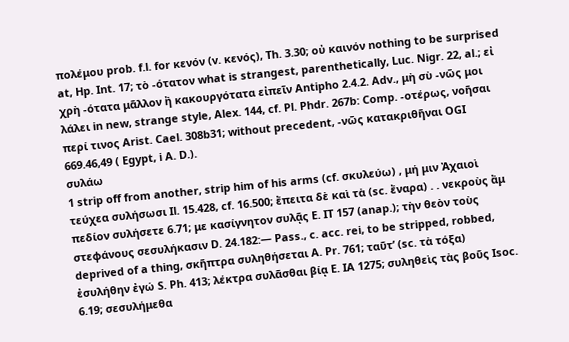πολέμου prob. f.l. for κενόν (v. κενός), Th. 3.30; οὐ καινόν nothing to be surprised at, Hp. Int. 17; τὸ -ότατον what is strangest, parenthetically, Luc. Nigr. 22, al.; εἰ χρὴ -ότατα μᾶλλον ἢ κακουργότατα εἰπεῖν Antipho 2.4.2. Adv., μὴ σὺ -νῶς μοι λάλει in new, strange style, Alex. 144, cf. Pl. Phdr. 267b: Comp. -οτέρως, νοῆσαι περί τινος Arist. Cael. 308b31; without precedent, -νῶς κατακριθῆναι OGI 669.46,49 ( Egypt, i A. D.).
συλάω
1 strip off from another, strip him of his arms (cf. σκυλεύω) , μή μιν Ἀχαιοὶ τεύχεα συλήσωσι Il. 15.428, cf. 16.500; ἔπειτα δὲ καὶ τὰ (sc. ἔναρα) . . νεκροὺς ἂμ πεδίον συλήσετε 6.71; με κασίγνητον συλᾷς E. IT 157 (anap.); τὴν θεὸν τοὺς στεφάνους σεσυλήκασιν D. 24.182:— Pass., c. acc. rei, to be stripped, robbed, deprived of a thing, σκῆπτρα συληθήσεται A. Pr. 761; ταῦτʼ (sc. τὰ τόξα) ἐσυλήθην ἐγώ S. Ph. 413; λέκτρα συλᾶσθαι βίᾳ E. IA 1275; συληθεὶς τὰς βοῦς Isoc. 6.19; σεσυλήμεθα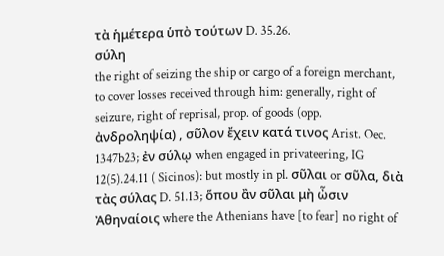τὰ ἡμέτερα ὑπὸ τούτων D. 35.26.
σύλη
the right of seizing the ship or cargo of a foreign merchant, to cover losses received through him: generally, right of seizure, right of reprisal, prop. of goods (opp. ἀνδροληψία) , σῦλον ἔχειν κατά τινος Arist. Oec. 1347b23; ἐν σύλῳ when engaged in privateering, IG 12(5).24.11 ( Sicinos): but mostly in pl. σῦλαι or σῦλα, διὰ τὰς σύλας D. 51.13; ὅπου ἂν σῦλαι μὴ ὦσιν Ἀθηναίοις where the Athenians have [to fear] no right of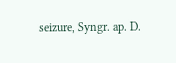seizure, Syngr. ap. D.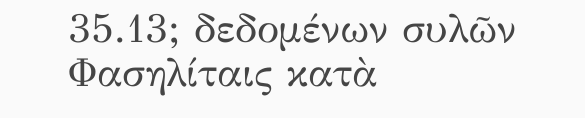35.13; δεδομένων συλῶν Φασηλίταις κατὰ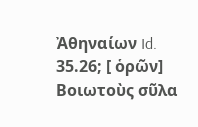Ἀθηναίων Id. 35.26; [ ὁρῶν] Βοιωτοὺς σῦλα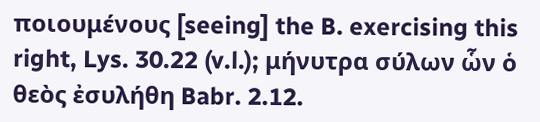ποιουμένους [seeing] the B. exercising this right, Lys. 30.22 (v.l.); μήνυτρα σύλων ὧν ὁ θεὸς ἐσυλήθη Babr. 2.12.